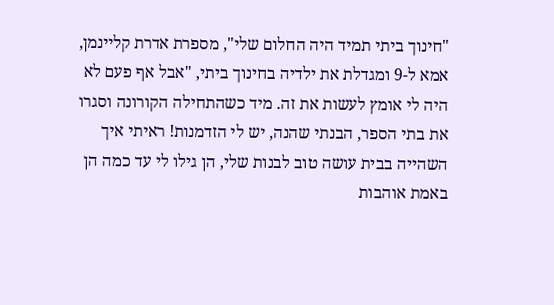"חינוך ביתי תמיד היה החלום שלי", מספרת אדרת קליינמן, אמא ל-9 ומגדלת את ילדיה בחינוך ביתי, "אבל אף פעם לא היה לי אומץ לעשות את זה. מיד כשהתחילה הקורונה וסגרו את בתי הספר, הבנתי שהנה, יש לי הזדמנות! ראיתי איך השהייה בבית עושה טוב לבנות שלי, הן גילו לי עד כמה הן באמת אוהבות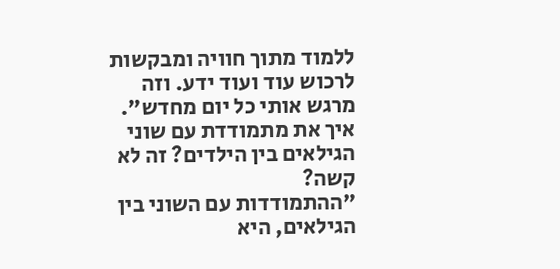ללמוד מתוך חוויה ומבקשות לרכוש עוד ועוד ידע. וזה מרגש אותי כל יום מחדש".
איך את מתמודדת עם שוני הגילאים בין הילדים? זה לא קשה?
"ההתמודדות עם השוני בין הגילאים, היא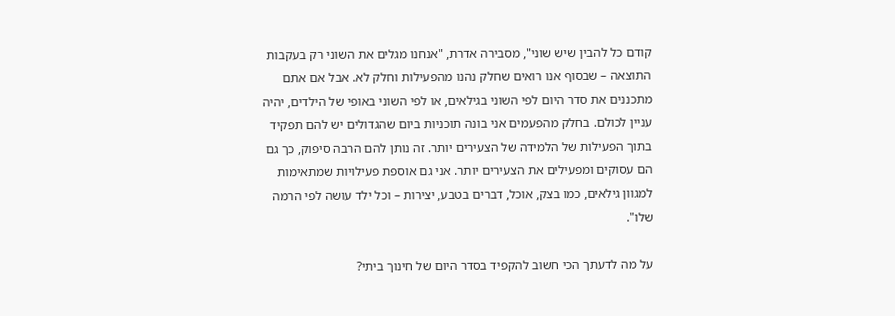קודם כל להבין שיש שוני", מסבירה אדרת, "אנחנו מגלים את השוני רק בעקבות התוצאה – שבסוף אנו רואים שחלק נהנו מהפעילות וחלק לא. אבל אם אתם מתכננים את סדר היום לפי השוני בגילאים, או לפי השוני באופי של הילדים, יהיה עניין לכולם. בחלק מהפעמים אני בונה תוכניות ביום שהגדולים יש להם תפקיד בתוך הפעילות של הלמידה של הצעירים יותר. זה נותן להם הרבה סיפוק, כך גם הם עסוקים ומפעילים את הצעירים יותר. אני גם אוספת פעילויות שמתאימות למגוון גילאים, כמו בצק, אוכל, דברים בטבע, יצירות – וכל ילד עושה לפי הרמה שלו".

על מה לדעתך הכי חשוב להקפיד בסדר היום של חינוך ביתי?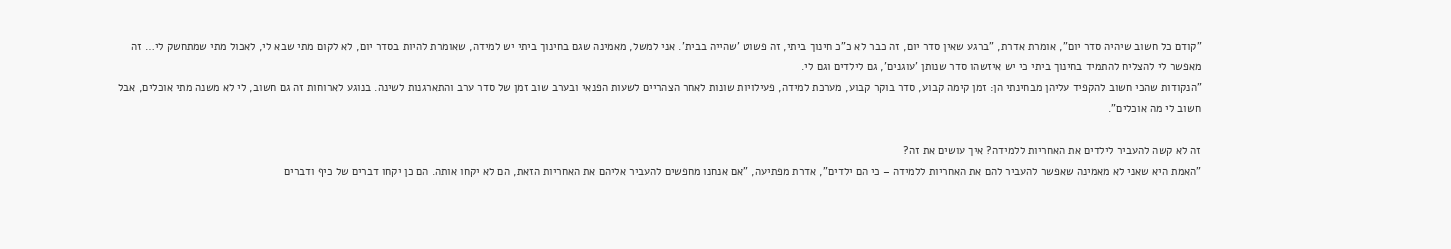"קודם כל חשוב שיהיה סדר יום", אומרת אדרת, "ברגע שאין סדר יום, זה כבר לא כ"כ חינוך ביתי, זה פשוט 'שהייה בבית'. אני למשל, מאמינה שגם בחינוך ביתי יש למידה, שאומרת להיות בסדר יום, לא לקום מתי שבא לי, לאכול מתי שמתחשק לי… זה מאפשר לי להצליח להתמיד בחינוך ביתי כי יש איזשהו סדר שנותן 'עוגנים', גם לילדים וגם לי.
"הנקודות שהכי חשוב להקפיד עליהן מבחינתי הן: זמן קימה קבוע, סדר בוקר קבוע, מערכת למידה, פעילויות שונות לאחר הצהריים לשעות הפנאי ובערב שוב זמן של סדר ערב והתארגנות לשינה. בנוגע לארוחות זה גם חשוב, לי לא משנה מתי אוכלים, אבל חשוב לי מה אוכלים".

זה לא קשה להעביר לילדים את האחריות ללמידה? איך עושים את זה?
"האמת היא שאני לא מאמינה שאפשר להעביר להם את האחריות ללמידה – כי הם ילדים", אדרת מפתיעה, "אם אנחנו מחפשים להעביר אליהם את האחריות הזאת, הם לא יקחו אותה. הם כן יקחו דברים של כיף ודברים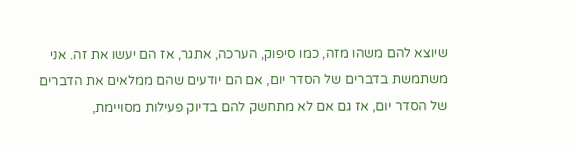שיוצא להם משהו מזה, כמו סיפוק, הערכה, אתגר, אז הם יעשו את זה. אני משתמשת בדברים של הסדר יום, אם הם יודעים שהם ממלאים את הדברים של הסדר יום, אז גם אם לא מתחשק להם בדיוק פעילות מסויימת,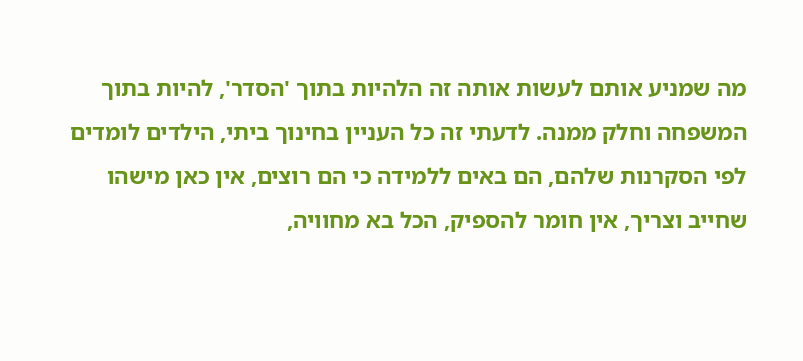מה שמניע אותם לעשות אותה זה הלהיות בתוך 'הסדר', להיות בתוך המשפחה וחלק ממנה. לדעתי זה כל העניין בחינוך ביתי, הילדים לומדים לפי הסקרנות שלהם, הם באים ללמידה כי הם רוצים, אין כאן מישהו שחייב וצריך, אין חומר להספיק, הכל בא מחוויה,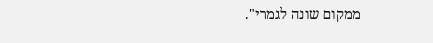ממקום שונה לגמרי".